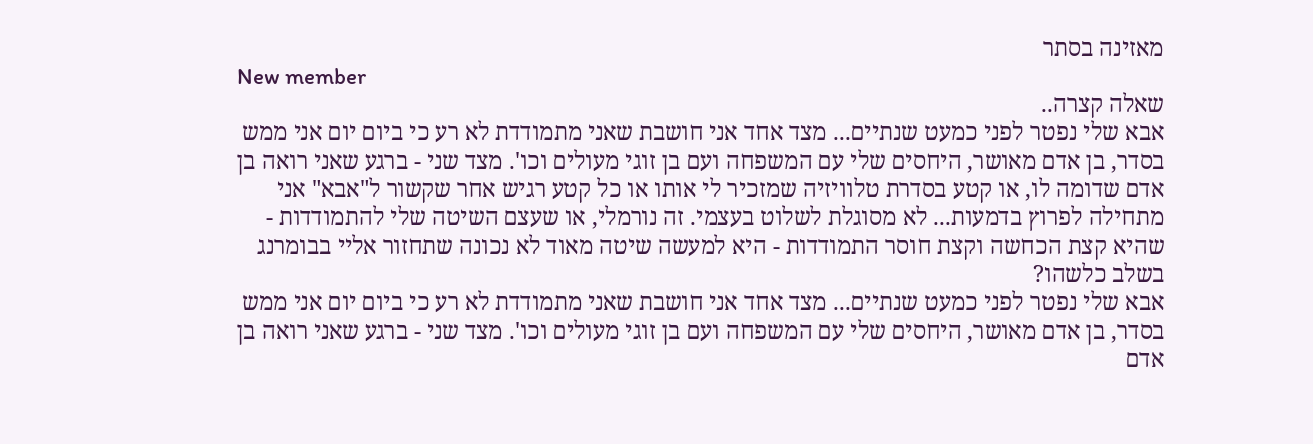מאזינה בסתר
New member
שאלה קצרה..
אבא שלי נפטר לפני כמעט שנתיים... מצד אחד אני חושבת שאני מתמודדת לא רע כי ביום יום אני ממש בסדר, בן אדם מאושר, היחסים שלי עם המשפחה ועם בן זוגי מעולים וכו'. מצד שני - ברגע שאני רואה בן אדם שדומה לו, או קטע בסדרת טלוויזיה שמזכיר לי אותו או כל קטע רגיש אחר שקשור ל"אבא" אני מתחילה לפרוץ בדמעות... לא מסוגלת לשלוט בעצמי. זה נורמלי, או שעצם השיטה שלי להתמודדות - שהיא קצת הכחשה וקצת חוסר התמודדות - היא למעשה שיטה מאוד לא נכונה שתחזור אליי בבומרנג בשלב כלשהו?
אבא שלי נפטר לפני כמעט שנתיים... מצד אחד אני חושבת שאני מתמודדת לא רע כי ביום יום אני ממש בסדר, בן אדם מאושר, היחסים שלי עם המשפחה ועם בן זוגי מעולים וכו'. מצד שני - ברגע שאני רואה בן אדם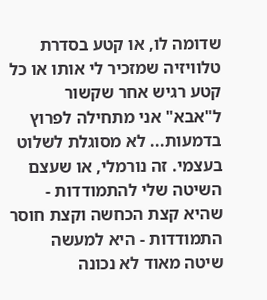שדומה לו, או קטע בסדרת טלוויזיה שמזכיר לי אותו או כל קטע רגיש אחר שקשור ל"אבא" אני מתחילה לפרוץ בדמעות... לא מסוגלת לשלוט בעצמי. זה נורמלי, או שעצם השיטה שלי להתמודדות - שהיא קצת הכחשה וקצת חוסר התמודדות - היא למעשה שיטה מאוד לא נכונה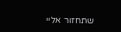שתחזור אליי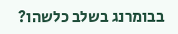בבומרנג בשלב כלשהו?